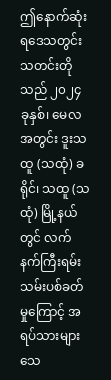ဤနောက်ဆုံးရဒေသတွင်းသတင်းတိုသည် ၂၀၂၄ ခုနှစ်၊ မေလအတွင်း ဒူးသထူ (သထုံ) ခရိုင်၊ သထူ (သထုံ) မြို့နယ် တွင် လက်နက်ကြီးရမ်းသမ်းပစ်ခတ်မှုကြောင့် အရပ်သားများ သေ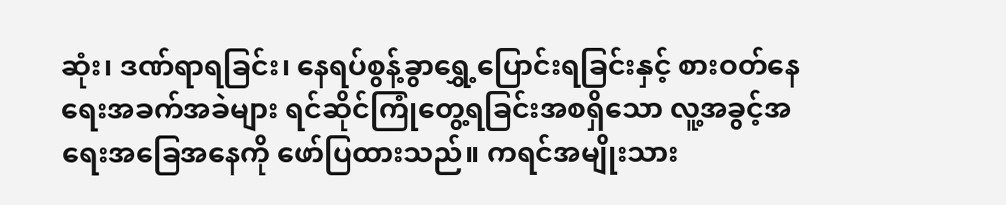ဆုံး၊ ဒဏ်ရာရခြင်း၊ နေရပ်စွန့်ခွာရွှေ့ပြောင်းရခြင်းနှင့် စားဝတ်နေရေးအခက်အခဲများ ရင်ဆိုင်ကြုံတွေ့ရခြင်းအစရှိသော လူ့အခွင့်အရေးအခြေအနေကို ဖော်ပြထားသည်။ ကရင်အမျိုးသား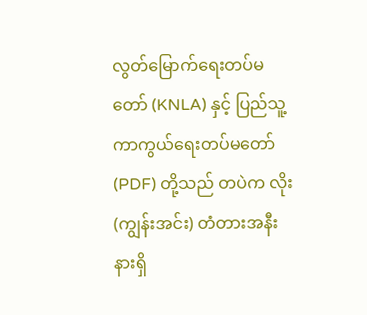လွတ်မြောက်ရေးတပ်မတော် (KNLA) နှင့် ပြည်သူ့ကာကွယ်ရေးတပ်မတော် (PDF) တို့သည် တပဲက လိုး (ကျွန်းအင်း) တံတားအနီးနားရှိ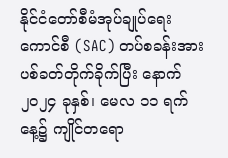နိုင်ငံတော်စီမံအုပ်ချုပ်ရေးကောင်စီ (SAC) တပ်စခန်းအား ပစ်ခတ်တိုက်ခိုက်ပြီး နောက် ၂၀၂၄ ခုနှစ်၊ မေလ ၁၁ ရက်နေ့၌ ကျိုင်တရော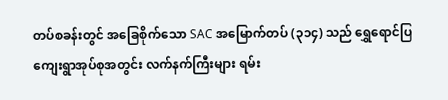တပ်စခန်းတွင် အခြေစိုက်သော SAC အမြောက်တပ် (၃၁၄) သည် ရွှေရောင်ပြကျေးရွာအုပ်စုအတွင်း လက်နက်ကြီးများ ရမ်း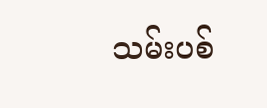သမ်းပစ်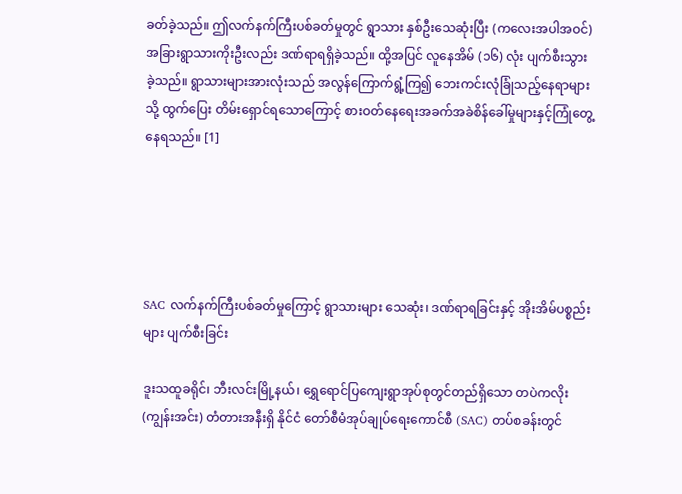ခတ်ခဲ့သည်။ ဤလက်နက်ကြီးပစ်ခတ်မှုတွင် ရွာသား နှစ်ဦးသေဆုံးပြီး (ကလေးအပါအဝင်) အခြားရွာသားကိုးဦးလည်း ဒဏ်ရာရရှိခဲ့သည်။ ထို့အပြင် လူနေအိမ် (၁၆) လုံး ပျက်စီးသွားခဲ့သည်။ ရွာသားများအားလုံးသည် အလွန်ကြောက်ရွံ့ကြ၍ ဘေးကင်းလုံခြုံသည့်နေရာများသို့ ထွက်ပြေး တိမ်းရှောင်ရသောကြောင့် စားဝတ်နေရေးအခက်အခဲစိန်ခေါ်မှုများနှင့်ကြုံတွေ့နေရသည်။ [1]





SAC လက်နက်ကြီးပစ်ခတ်မှုကြောင့် ရွာသားများ သေဆုံး၊ ဒဏ်ရာရခြင်းနှင့် အိုးအိမ်ပစ္စည်းများ ပျက်စီးခြင်း

ဒူးသထူခရိုင်၊ ဘီးလင်းမြို့နယ်၊ ရွှေရောင်ပြကျေးရွာအုပ်စုတွင်တည်ရှိသော တပဲကလိုး (ကျွန်းအင်း) တံတားအနီးရှိ နိုင်ငံ တော်စီမံအုပ်ချုပ်ရေးကောင်စီ (SAC) တပ်စခန်းတွင်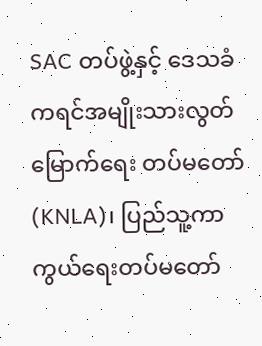SAC တပ်ဖွဲ့နှင့် ဒေသခံ ကရင်အမျိုးသားလွတ်မြောက်ရေး တပ်မတော် (KNLA)၊ ပြည်သူ့ကာကွယ်ရေးတပ်မတော်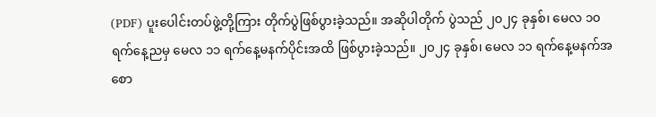(PDF) ပူးပေါင်းတပ်ဖွဲ့တို့ကြား တိုက်ပွဲဖြစ်ပွားခဲ့သည်။ အဆိုပါတိုက် ပွဲသည် ၂၀၂၄ ခုနှစ်၊ မေလ ၁၀ ရက်နေ့ညမှ မေလ ၁၁ ရက်နေ့မနက်ပိုင်းအထိ ဖြစ်ပွားခဲ့သည်။ ၂၀၂၄ ခုနှစ်၊ မေလ ၁၁ ရက်နေ့မနက်အစော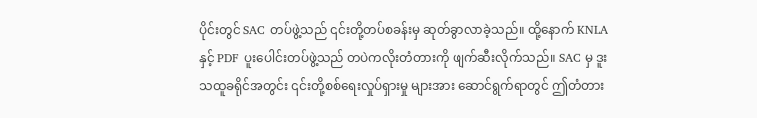ပိုင်းတွင် SAC တပ်ဖွဲ့သည် ၎င်းတို့တပ်စခန်းမှ ဆုတ်ခွာလာခဲ့သည်။ ထို့နောက် KNLA နှင့် PDF ပူးပေါင်းတပ်ဖွဲ့သည် တပဲကလိုးတံတားကို ဖျက်ဆီးလိုက်သည်။ SAC မှ ဒူးသထူခရိုင်အတွင်း ၎င်းတို့စစ်ရေးလှုပ်ရှားမှု များအား ဆောင်ရွက်ရာတွင် ဤတံတား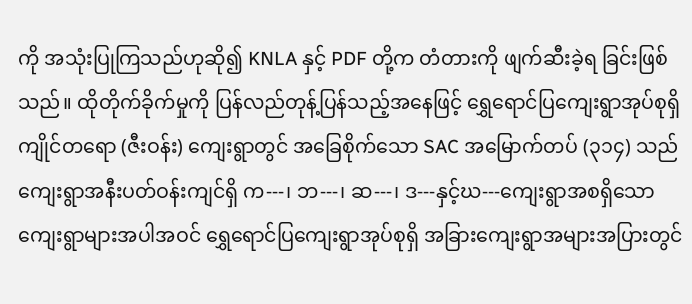ကို အသုံးပြုကြသည်ဟုဆို၍ KNLA နှင့် PDF တို့က တံတားကို ဖျက်ဆီးခဲ့ရ ခြင်းဖြစ်သည်။ ထိုတိုက်ခိုက်မှုကို ပြန်လည်တုန့်ပြန်သည့်အနေဖြင့် ရွှေရောင်ပြကျေးရွာအုပ်စုရှိ ကျိုင်တရော (ဇီးဝန်း) ကျေးရွာတွင် အခြေစိုက်သော SAC အမြောက်တပ် (၃၁၄) သည် ကျေးရွာအနီးပတ်ဝန်းကျင်ရှိ က---၊ ဘ---၊ ဆ---၊ ဒ---နှင့်ဃ---ကျေးရွာအစရှိသော ကျေးရွာများအပါအဝင် ရွှေရောင်ပြကျေးရွာအုပ်စုရှိ အခြားကျေးရွာအများအပြားတွင်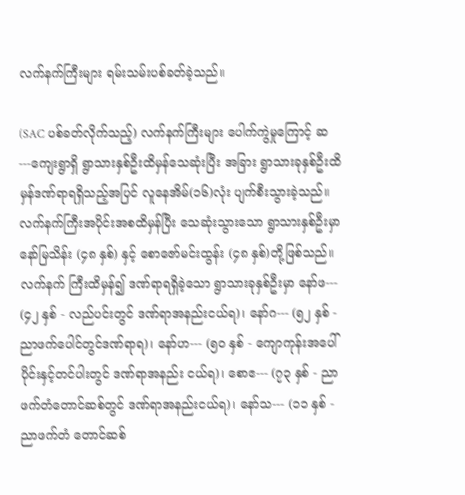လက်နက်ကြီးများ ရမ်းသမ်းပစ်ခတ်ခဲ့သည်။

(SAC ပစ်ခတ်လိုက်သည့်) လက်နက်ကြီးများ ပေါက်ကွဲမှုကြောင့် ဆ---ကျေးရွာရှိ ရွာသားနှစ်ဦးထိမှန်သေဆုံးပြီး အခြား ရွာသားခုနှစ်ဦးထိမှန်ဒဏ်ရာရရှိသည့်အပြင် လူနေအိမ်(၁၆)လုံး ပျက်စီးသွားခဲ့သည်။ လက်နက်ကြီးအပိုင်းအစထိမှန်ပြီး သေဆုံးသွားသော ရွာသားနှစ်ဦးမှာ နော်မြသိန်း (၄၈ နှစ်) နှင့် စောဇော်မင်းထွန်း (၄၈ နှစ်)တို့ဖြစ်သည်။ လက်နက် ကြီးထိမှန်၍ ဒဏ်ရာရရှိခဲ့သော ရွာသားခုနှစ်ဦးမှာ နော်ဖ--- (၄၂ နှစ် - လည်ပင်းတွင် ဒဏ်ရာအနည်းငယ်ရ)၊ နော်ဂ--- (၅၂ နှစ် - ညာဖက်ပေါင်တွင်ဒဏ်ရာရ)၊ နော်ဟ--- (၅၀ နှစ် - ကျောကုန်းအပေါ်ပိုင်းနှင့်တင်ပါးတွင် ဒဏ်ရာအနည်း ငယ်ရ)၊ စောဧ--- (၇၃ နှစ် - ညာဖက်တံတောင်ဆစ်တွင် ဒဏ်ရာအနည်းငယ်ရ)၊ နော်သ--- (၁၁ နှစ် - ညာဖက်တံ တောင်ဆစ်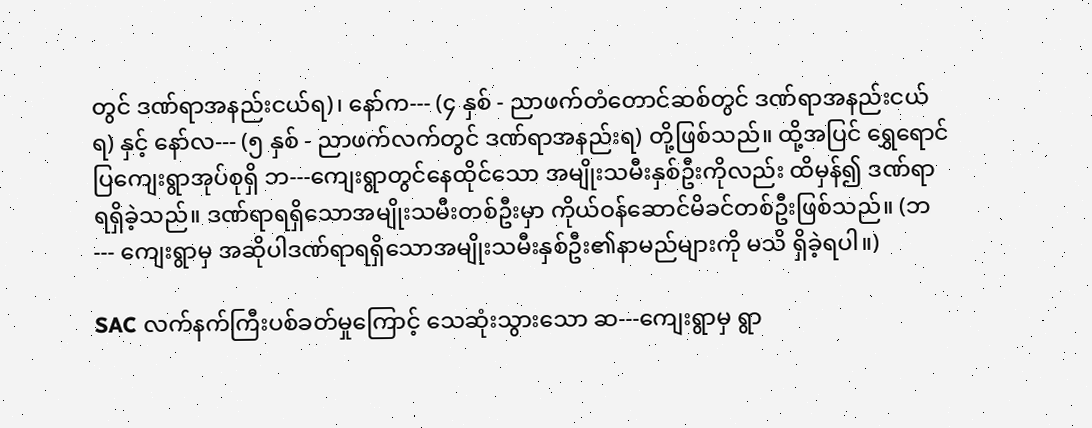တွင် ဒဏ်ရာအနည်းငယ်ရ)၊ နော်က--- (၄ နှစ် - ညာဖက်တံတောင်ဆစ်တွင် ဒဏ်ရာအနည်းငယ်ရ) နှင့် နော်လ--- (၅ နှစ် - ညာဖက်လက်တွင် ဒဏ်ရာအနည်းရ) တို့ဖြစ်သည်။ ထို့အပြင် ရွှေရောင်ပြကျေးရွာအုပ်စုရှိ ဘ---ကျေးရွာတွင်နေထိုင်သော အမျိုးသမီးနှစ်ဦးကိုလည်း ထိမှန်၍ ဒဏ်ရာရရှိခဲ့သည်။ ဒဏ်ရာရရှိသောအမျိုးသမီးတစ်ဦးမှာ ကိုယ်ဝန်ဆောင်မိခင်တစ်ဦးဖြစ်သည်။ (ဘ--- ကျေးရွာမှ အဆိုပါဒဏ်ရာရရှိသောအမျိုးသမီးနှစ်ဦး၏နာမည်များကို မသိ ရှိခဲ့ရပါ။)

SAC လက်နက်ကြီးပစ်ခတ်မှုကြောင့် သေဆုံးသွားသော ဆ---ကျေးရွာမှ ရွာ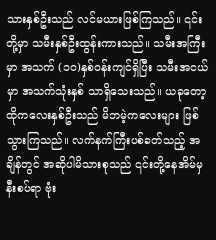သားနှစ်ဦးသည် လင်မယားဖြစ်ကြသည်။ ၎င်းတို့မှာ သမီးနှစ်ဦးထွန်းကားသည်။ သမီးအကြီးမှာ အသက် (၁၀)နှစ်ဝန်းကျင်ရှိပြီး သမီးအငယ်မှာ အသက်သုံးနှစ် သာရှိသေးသည်။ ယခုတော့ ထိုကလေးနှစ်ဦးသည် မိဘမဲ့ကလေးများ ဖြစ်သွားကြသည်။ လက်နက်ကြီးပစ်ခတ်သည့် အချိန်တွင် အဆိုပါမိသားစုသည် ၎င်းတို့နေအိမ်မှ နီးစပ်ရာ ဗုံး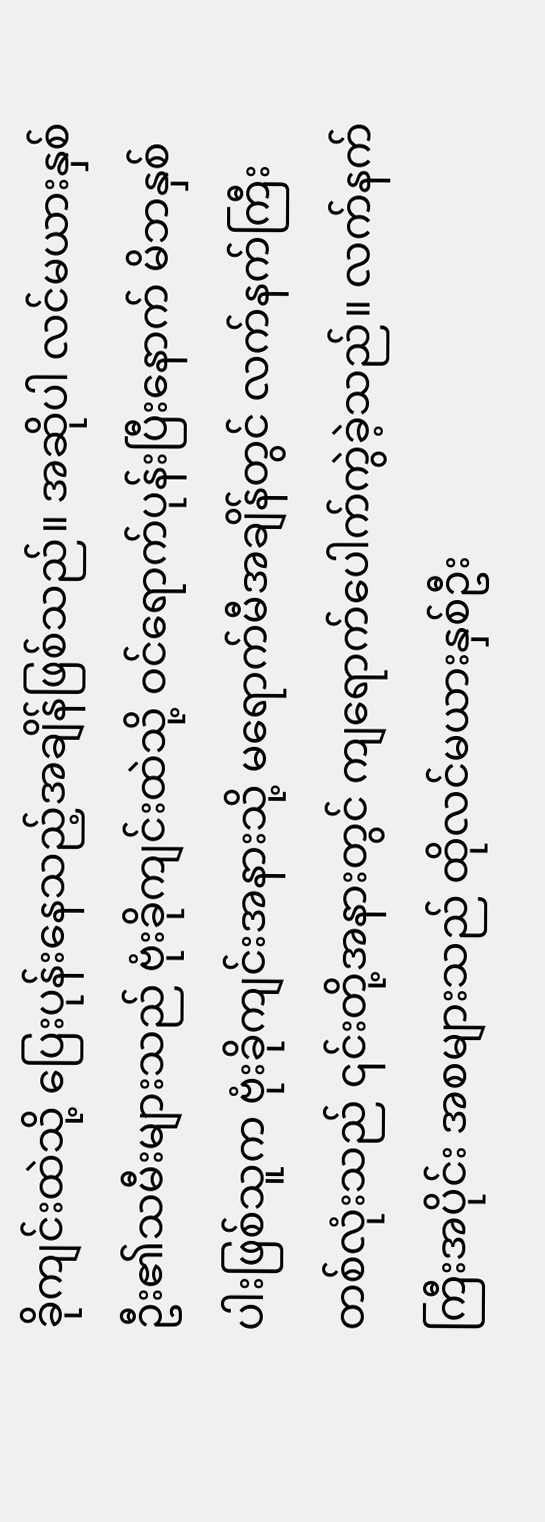ခိုကျင်းထဲသို့ ပြေးပုန်းနေသည့်အချိန်ဖြစ်သည်။ အဆိုပါ လင်မယားနှစ်ဦး၏သမီးများသည် ဗုံးခိုကျင်းထဲသို့ ဝင်ရောက်ပုန်းပြီးနောက် မိဘနှစ်ပါးဖြစ်သူက ဗုံးခိုကျင်းအနားသို့ မရောက်မီအချိန်တွင် လက်နက်ကြီးတစ်လုံးသည် ၎င်းတို့အနားတွင် ကျရောက်ပေါက်ကွဲခဲ့သည်။ လက်နက်ကြီးအပိုင်း အစများသည် ထိုလင်မယားနှစ်ဦး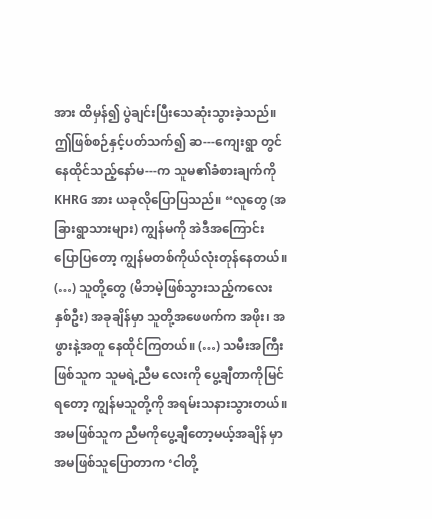အား ထိမှန်၍ ပွဲချင်းပြီးသေဆုံးသွားခဲ့သည်။ ဤဖြစ်စဉ်နှင့်ပတ်သက်၍ ဆ---ကျေးရွာ တွင်နေထိုင်သည့်နော်မ---က သူမ၏ခံစားချက်ကို KHRG အား ယခုလိုပြောပြသည်။ “လူတွေ (အခြားရွာသားများ) ကျွန်မကို အဲဒီအကြောင်းပြောပြတော့ ကျွန်မတစ်ကိုယ်လုံးတုန်နေတယ်။ (…) သူတို့တွေ (မိဘမဲ့ဖြစ်သွားသည့်ကလေး နှစ်ဦး) အခုချိန်မှာ သူတို့အဖေဖက်က အဖိုး၊ အဖွားနဲ့အတူ နေထိုင်ကြတယ်။ (…) သမီးအကြီးဖြစ်သူက သူမရဲ့ညီမ လေးကို ပွေ့ချီတာကိုမြင်ရတော့ ကျွန်မသူတို့ကို အရမ်းသနားသွားတယ်။ အမဖြစ်သူက ညီမကိုပွေ့ချီတော့မယ့်အချိန် မှာ အမဖြစ်သူပြောတာက ‘ငါတို့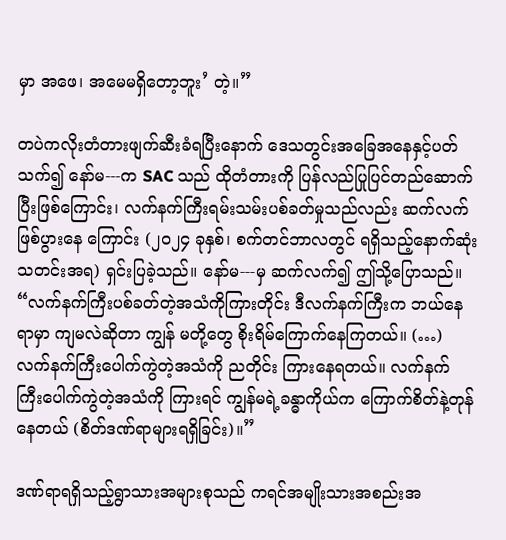မှာ အဖေ၊ အမေမရှိတော့ဘူး’ တဲ့။”

တပဲကလိုးတံတားဖျက်ဆီးခံရပြီးနောက် ဒေသတွင်းအခြေအနေနှင့်ပတ်သက်၍ နော်မ---က SAC သည် ထိုတံတားကို ပြန်လည်ပြုပြင်တည်ဆောက်ပြီးဖြစ်ကြောင်း၊ လက်နက်ကြီးရမ်းသမ်းပစ်ခတ်မှုသည်လည်း ဆက်လက်ဖြစ်ပွားနေ ကြောင်း (၂၀၂၄ ခုနှစ်၊ စက်တင်ဘာလတွင် ရရှိသည့်နောက်ဆုံးသတင်းအရ) ရှင်းပြခဲ့သည်။ နော်မ---မှ ဆက်လက်၍ ဤသို့ပြောသည်။ “လက်နက်ကြီးပစ်ခတ်တဲ့အသံကိုကြားတိုင်း ဒီလက်နက်ကြီးက ဘယ်နေရာမှာ ကျမလဲဆိုတာ ကျွန် မတို့တွေ စိုးရိမ်ကြောက်နေကြတယ်။ (…) လက်နက်ကြီးပေါက်ကွဲတဲ့အသံကို ညတိုင်း ကြားနေရတယ်။ လက်နက် ကြီးပေါက်ကွဲတဲ့အသံကို ကြားရင် ကျွန်မရဲ့ခန္ဓာကိုယ်က ကြောက်စိတ်နဲ့တုန်နေတယ် (စိတ်ဒဏ်ရာများရရှိခြင်း)။”

ဒဏ်ရာရရှိသည့်ရွာသားအများစုသည် ကရင်အမျိုးသားအစည်းအ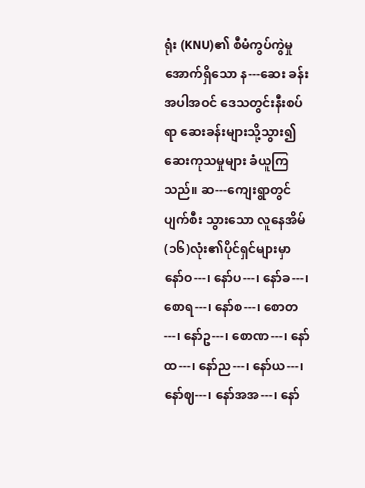ရုံး (KNU)၏ စီမံကွပ်ကွဲမှုအောက်ရှိသော န---ဆေး ခန်းအပါအဝင် ဒေသတွင်းနီးစပ်ရာ ဆေးခန်းများသို့သွား၍ ဆေးကုသမှုများ ခံယူကြသည်။ ဆ---ကျေးရွာတွင် ပျက်စီး သွားသော လူနေအိမ် (၁၆)လုံး၏ပိုင်ရှင်များမှာ နော်ဝ---၊ နော်ပ---၊ နော်ခ---၊ စောရ---၊ နော်စ---၊ စောတ---၊ နော်ဥ---၊ စောဏ---၊ နော်ထ---၊ နော်ည---၊ နော်ယ---၊ နော်ဈ---၊ နော်အအ---၊ နော်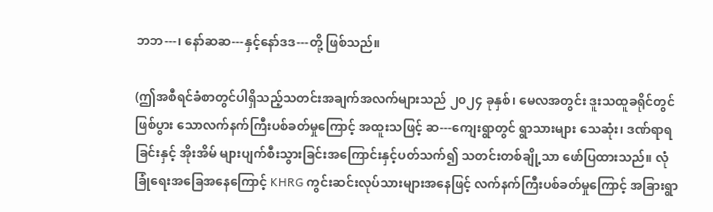ဘဘ---၊ နော်ဆဆ---နှင့်နော်ဒဒ---တို့ ဖြစ်သည်။

(ဤအစီရင်ခံစာတွင်ပါရှိသည့်သတင်းအချက်အလက်များသည် ၂၀၂၄ ခုနှစ်၊ မေလအတွင်း ဒူးသထူခရိုင်တွင် ဖြစ်ပွား သောလက်နက်ကြီးပစ်ခတ်မှုကြောင့် အထူးသဖြင့် ဆ---ကျေးရွာတွင် ရွာသားများ သေဆုံး၊ ဒဏ်ရာရခြင်းနှင့် အိုးအိမ် များပျက်စီးသွားခြင်းအကြောင်းနှင့်ပတ်သက်၍ သတင်းတစ်ချို့သာ ဖော်ပြထားသည်။ လုံခြုံရေးအခြေအနေကြောင့် KHRG ကွင်းဆင်းလုပ်သားများအနေဖြင့် လက်နက်ကြီးပစ်ခတ်မှုကြောင့် အခြားရွာ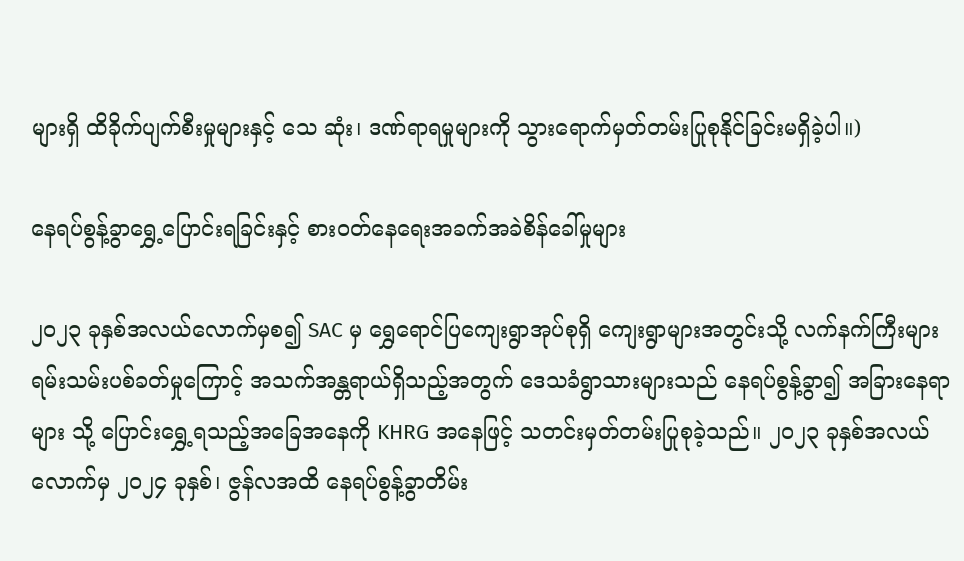များရှိ ထိခိုက်ပျက်စီးမှုများနှင့် သေ ဆုံး၊ ဒဏ်ရာရမှုများကို သွားရောက်မှတ်တမ်းပြုစုနိုင်ခြင်းမရှိခဲ့ပါ။)

နေရပ်စွန့်ခွာရွှေ့ပြောင်းရခြင်းနှင့် စားဝတ်နေရေးအခက်အခဲစိန်ခေါ်မှုများ

၂၀၂၃ ခုနှစ်အလယ်လောက်မှစ၍ SAC မှ ရွှေရောင်ပြကျေးရွာအုပ်စုရှိ ကျေးရွာများအတွင်းသို့ လက်နက်ကြီးများ ရမ်းသမ်းပစ်ခတ်မှုကြောင့် အသက်အန္တရာယ်ရှိသည့်အတွက် ဒေသခံရွာသားများသည် နေရပ်စွန့်ခွာ၍ အခြားနေရာများ သို့ ပြောင်းရွှေ့ရသည့်အခြေအနေကို KHRG အနေဖြင့် သတင်းမှတ်တမ်းပြုစုခဲ့သည်။ ၂၀၂၃ ခုနှစ်အလယ်လောက်မှ ၂၀၂၄ ခုနှစ်၊ ဇွန်လအထိ နေရပ်စွန့်ခွာတိမ်း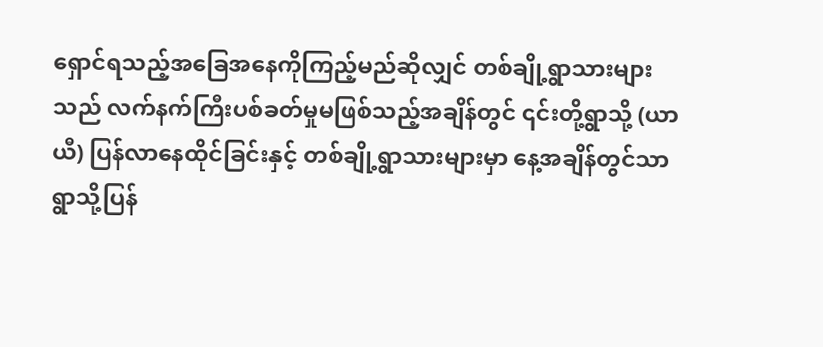ရှောင်ရသည့်အခြေအနေကိုကြည့်မည်ဆိုလျှင် တစ်ချို့ရွာသားများသည် လက်နက်ကြီးပစ်ခတ်မှုမဖြစ်သည့်အချိန်တွင် ၎င်းတို့ရွာသို့ (ယာယီ) ပြန်လာနေထိုင်ခြင်းနှင့် တစ်ချို့ရွာသားများမှာ နေ့အချိန်တွင်သာ ရွာသို့ပြန်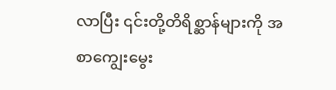လာပြီး ၎င်းတို့တိရိစ္ဆာန်များကို အစာကျွေးမွေး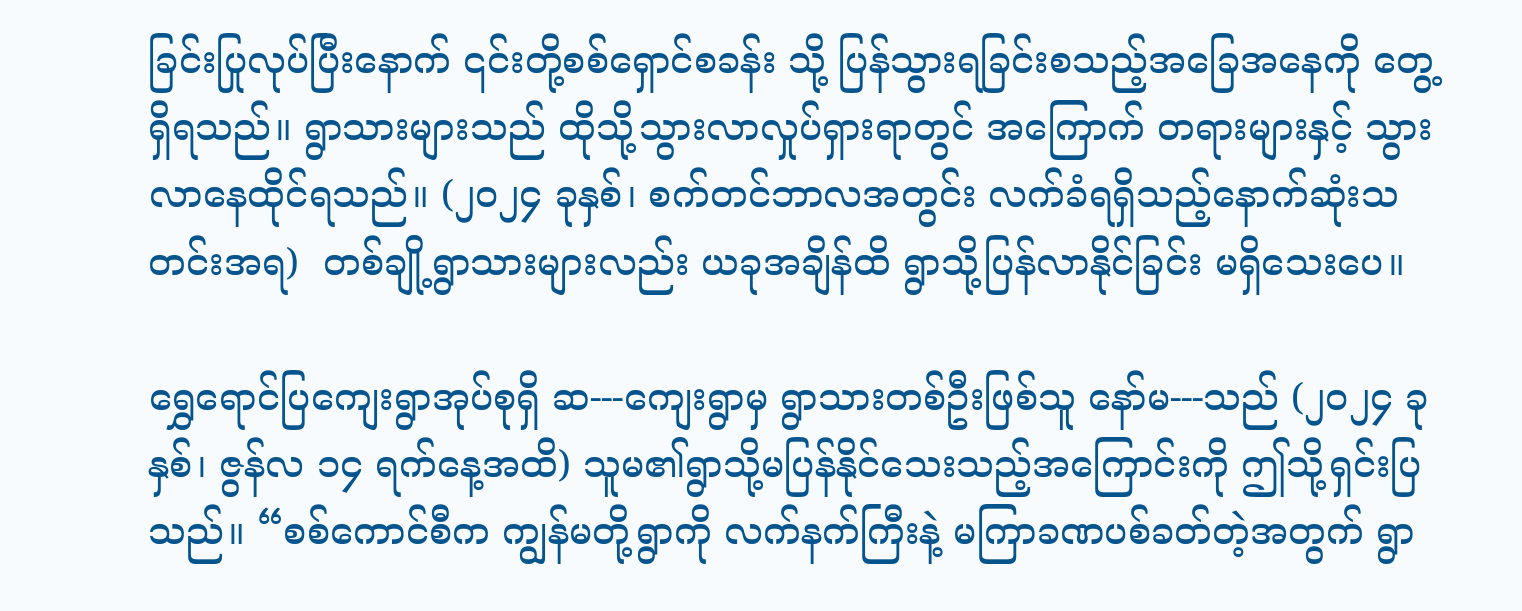ခြင်းပြုလုပ်ပြီးနောက် ၎င်းတို့စစ်ရှောင်စခန်း သို့ ပြန်သွားရခြင်းစသည့်အခြေအနေကို တွေ့ရှိရသည်။ ရွာသားများသည် ထိုသို့သွားလာလှုပ်ရှားရာတွင် အကြောက် တရားများနှင့် သွားလာနေထိုင်ရသည်။ (၂၀၂၄ ခုနှစ်၊ စက်တင်ဘာလအတွင်း လက်ခံရရှိသည့်နောက်ဆုံးသတင်းအရ)  တစ်ချို့ရွာသားများလည်း ယခုအချိန်ထိ ရွာသို့ပြန်လာနိုင်ခြင်း မရှိသေးပေ။

ရွှေရောင်ပြကျေးရွာအုပ်စုရှိ ဆ---ကျေးရွာမှ ရွာသားတစ်ဦးဖြစ်သူ နော်မ---သည် (၂၀၂၄ ခုနှစ်၊ ဇွန်လ ၁၄ ရက်နေ့အထိ) သူမ၏ရွာသို့မပြန်နိုင်သေးသည့်အကြောင်းကို ဤသို့ရှင်းပြသည်။ “စစ်ကောင်စီက ကျွန်မတို့ရွာကို လက်နက်ကြီးနဲ့ မကြာခဏပစ်ခတ်တဲ့အတွက် ရွာ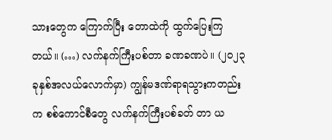သားတွေက ကြောက်ပြီး တောထဲကို ထွက်ပြေးကြတယ်။ (…) လက်နက်ကြီးပစ်တာ ခဏခဏပဲ။ (၂၀၂၃ ခုနှစ်အလယ်လောက်မှာ) ကျွန်မဒဏ်ရာရသွားကတည်းက စစ်ကောင်စီတွေ လက်နက်ကြီးပစ်ခတ် တာ ယ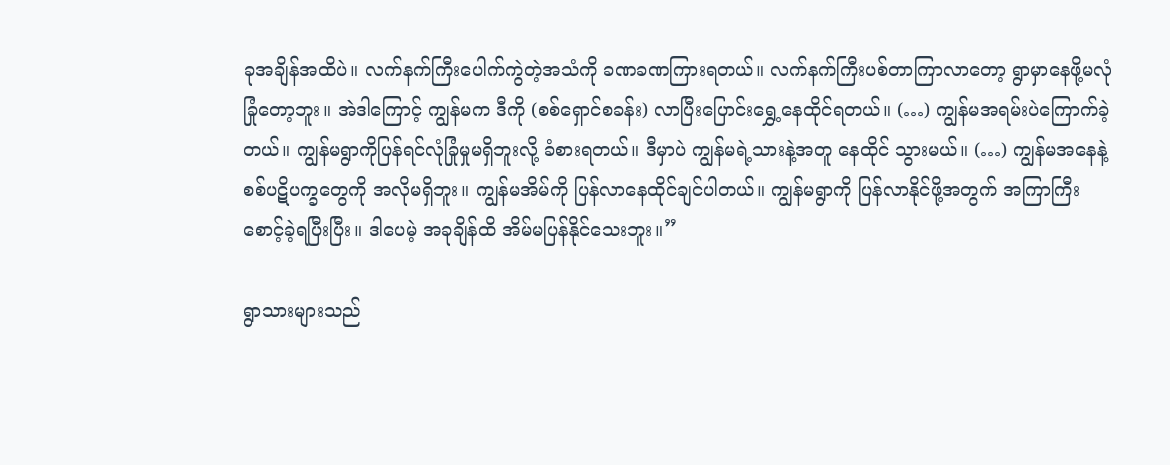ခုအချိန်အထိပဲ။ လက်နက်ကြီးပေါက်ကွဲတဲ့အသံကို ခဏခဏကြားရတယ်။ လက်နက်ကြီးပစ်တာကြာလာတော့ ရွာမှာနေဖို့မလုံခြုံတော့ဘူး။ အဲဒါကြောင့် ကျွန်မက ဒီကို (စစ်ရှောင်စခန်း) လာပြီးပြောင်းရွှေ့နေထိုင်ရတယ်။ (…) ကျွန်မအရမ်းပဲကြောက်ခဲ့တယ်။ ကျွန်မရွာကိုပြန်ရင်လုံခြုံမှုမရှိဘူးလို့ ခံစားရတယ်။ ဒီမှာပဲ ကျွန်မရဲ့သားနဲ့အတူ နေထိုင် သွားမယ်။ (…) ကျွန်မအနေနဲ့ စစ်ပဋိပက္ခတွေကို အလိုမရှိဘူး။ ကျွန်မအိမ်ကို ပြန်လာနေထိုင်ချင်ပါတယ်။ ကျွန်မရွာကို ပြန်လာနိုင်ဖို့အတွက် အကြာကြီးစောင့်ခဲ့ရပြီးပြီး။ ဒါပေမဲ့ အခုချိန်ထိ အိမ်မပြန်နိုင်သေးဘူး။”

ရွာသားများသည်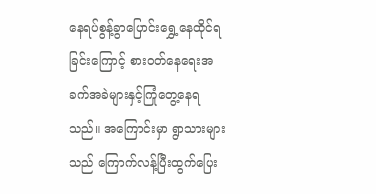နေရပ်စွန့်ခွာပြောင်းရွှေ့နေထိုင်ရခြင်းကြောင့် စားဝတ်နေရေးအခက်အခဲများနှင့်ကြုံတွေ့နေရသည်။ အကြောင်းမှာ ရွာသားများသည် ကြောက်လန့်ပြီးထွက်ပြေး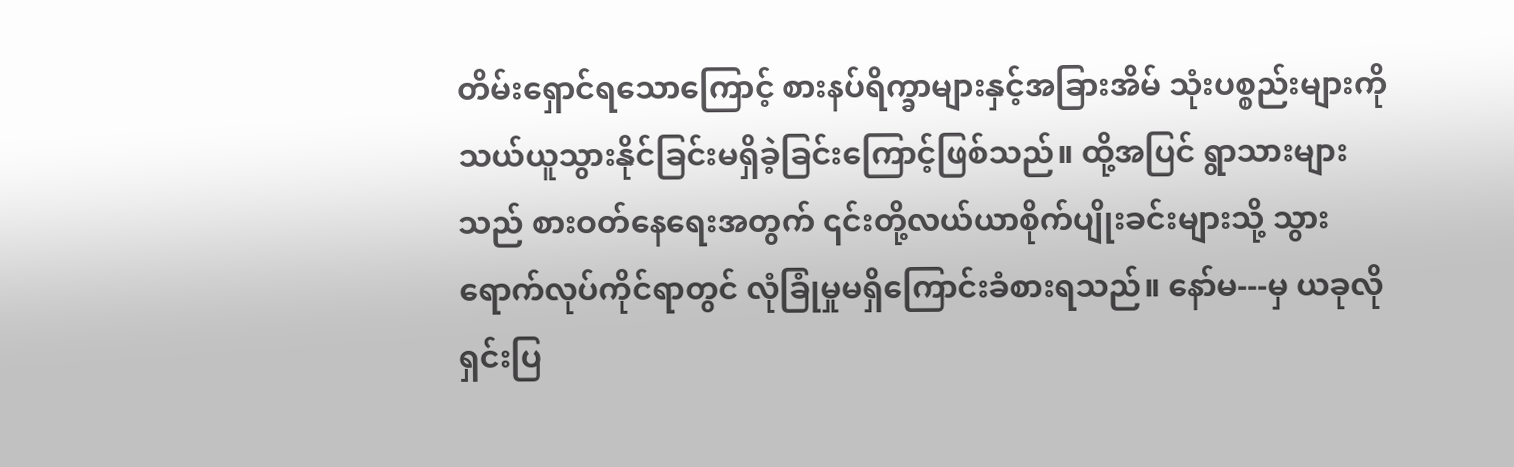တိမ်းရှောင်ရသောကြောင့် စားနပ်ရိက္ခာများနှင့်အခြားအိမ် သုံးပစ္စည်းများကို သယ်ယူသွားနိုင်ခြင်းမရှိခဲ့ခြင်းကြောင့်ဖြစ်သည်။ ထို့အပြင် ရွာသားများသည် စားဝတ်နေရေးအတွက် ၎င်းတို့လယ်ယာစိုက်ပျိုးခင်းများသို့ သွားရောက်လုပ်ကိုင်ရာတွင် လုံခြုံမှုမရှိကြောင်းခံစားရသည်။ နော်မ---မှ ယခုလို ရှင်းပြ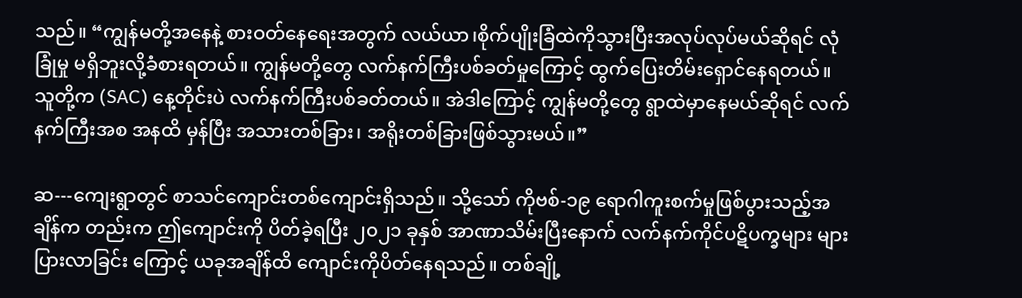သည်။ “ကျွန်မတို့အနေနဲ့ စားဝတ်နေရေးအတွက် လယ်ယာ၊စိုက်ပျိုးခြံထဲကိုသွားပြီးအလုပ်လုပ်မယ်ဆိုရင် လုံခြုံမှု မရှိဘူးလို့ခံစားရတယ်။ ကျွန်မတို့တွေ လက်နက်ကြီးပစ်ခတ်မှုကြောင့် ထွက်ပြေးတိမ်းရှောင်နေရတယ်။ သူတို့က (SAC) နေ့တိုင်းပဲ လက်နက်ကြီးပစ်ခတ်တယ်။ အဲဒါကြောင့် ကျွန်မတို့တွေ ရွာထဲမှာနေမယ်ဆိုရင် လက်နက်ကြီးအစ အနထိ မှန်ပြီး အသားတစ်ခြား၊ အရိုးတစ်ခြားဖြစ်သွားမယ်။”

ဆ---ကျေးရွာတွင် စာသင်ကျောင်းတစ်ကျောင်းရှိသည်။ သို့သော် ကိုဗစ်-၁၉ ရောဂါကူးစက်မှုဖြစ်ပွားသည့်အချိန်က တည်းက ဤကျောင်းကို ပိတ်ခဲ့ရပြီး ၂၀၂၁ ခုနှစ် အာဏာသိမ်းပြီးနောက် လက်နက်ကိုင်ပဋိပက္ခများ များပြားလာခြင်း ကြောင့် ယခုအချိန်ထိ ကျောင်းကိုပိတ်နေရသည်။ တစ်ချို့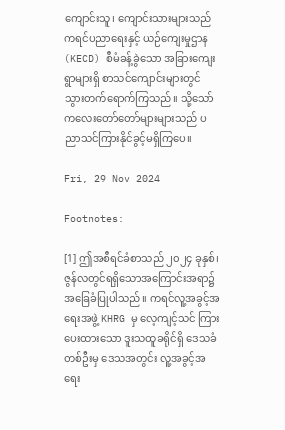ကျောင်းသူ၊ ကျောင်းသားများသည် ကရင်ပညာရေးနှင့် ယဉ်ကျေးမှုဌာန (KECD) စီမံခန့်ခွဲသော အခြားကျေးရွာများရှိ စာသင်ကျောင်းများတွင် သွားတက်ရောက်ကြသည်။ သို့သော် ကလေးတော်တော်များများသည် ပညာသင်ကြားနိုင်ခွင့်မရှိကြပေ။

Fri, 29 Nov 2024

Footnotes:

[1] ဤအစီရင်ခံစာသည် ၂၀၂၄ ခုနှစ်၊ ဇွန်လတွင်ရရှိသောအကြောင်းအရာ၌ အခြေခံပြုပါသည်။ ကရင်လူ့အခွင့်အရေးအဖွဲ့ KHRG မှ လေ့ကျင့်သင် ကြားပေးထားသော ဒူးသထူခရိုင်ရှိ ဒေသခံတစ်ဦးမှ ဒေသအတွင်း လူ့အခွင့်အရေး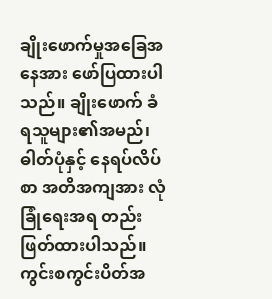ချိုးဖောက်မှုအခြေအနေအား ဖော်ပြထားပါသည်။ ချိုးဖောက် ခံရသူများ၏အမည်၊ ဓါတ်ပုံနှင့် နေရပ်လိပ်စာ အတိအကျအား လုံခြုံရေးအရ တည်းဖြတ်ထားပါသည်။ ကွင်းစကွင်းပိတ်အ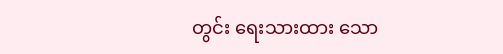တွင်း ရေးသားထား သော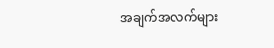အချက်အလက်များ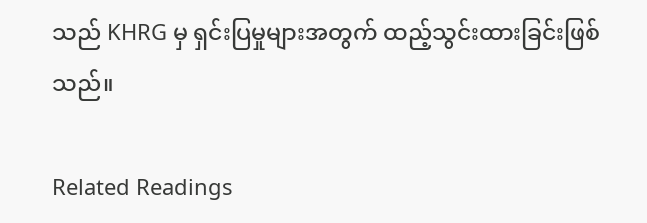သည် KHRG မှ ရှင်းပြမှုများအတွက် ထည့်သွင်းထားခြင်းဖြစ်သည်။

Related Readings